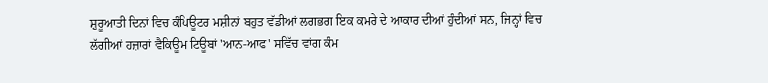ਸ਼ੁਰੂਆਤੀ ਦਿਨਾਂ ਵਿਚ ਕੰਪਿਊਟਰ ਮਸ਼ੀਨਾਂ ਬਹੁਤ ਵੱਡੀਆਂ ਲਗਭਗ ਇਕ ਕਮਰੇ ਦੇ ਆਕਾਰ ਦੀਆਂ ਹੁੰਦੀਆਂ ਸਨ, ਜਿਨ੍ਹਾਂ ਵਿਚ ਲੱਗੀਆਂ ਹਜ਼ਾਰਾਂ ਵੈਕਿਊਮ ਟਿਊਬਾਂ 'ਆਨ-ਆਫ' ਸਵਿੱਚ ਵਾਂਗ ਕੰਮ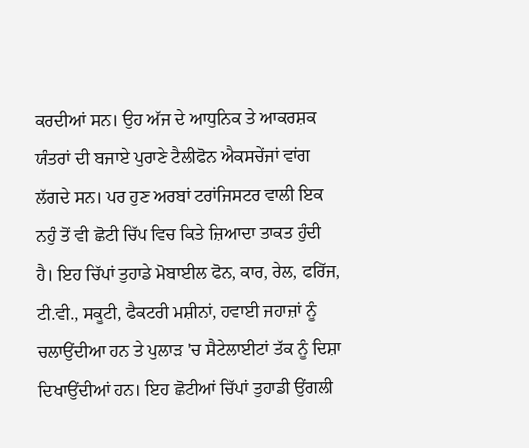ਕਰਦੀਆਂ ਸਨ। ਉਹ ਅੱਜ ਦੇ ਆਧੁਨਿਕ ਤੇ ਆਕਰਸ਼ਕ ਯੰਤਰਾਂ ਦੀ ਬਜਾਏ ਪੁਰਾਣੇ ਟੈਲੀਫੋਨ ਐਕਸਚੇਂਜਾਂ ਵਾਂਗ ਲੱਗਦੇ ਸਨ। ਪਰ ਹੁਣ ਅਰਬਾਂ ਟਰਾਂਜਿਸਟਰ ਵਾਲੀ ਇਕ ਨਹੁੰ ਤੋਂ ਵੀ ਛੋਟੀ ਚਿੱਪ ਵਿਚ ਕਿਤੇ ਜ਼ਿਆਦਾ ਤਾਕਤ ਹੁੰਦੀ ਹੈ। ਇਹ ਚਿੱਪਾਂ ਤੁਹਾਡੇ ਮੋਬਾਈਲ ਫੋਨ, ਕਾਰ, ਰੇਲ, ਫਰਿੱਜ, ਟੀ.ਵੀ., ਸਕੂਟੀ, ਫੈਕਟਰੀ ਮਸ਼ੀਨਾਂ, ਹਵਾਈ ਜਹਾਜ਼ਾਂ ਨੂੰ ਚਲਾਉਂਦੀਆ ਹਨ ਤੇ ਪੁਲਾੜ 'ਚ ਸੈਟੇਲਾਈਟਾਂ ਤੱਕ ਨੂੰ ਦਿਸ਼ਾ ਦਿਖਾਉਂਦੀਆਂ ਹਨ। ਇਹ ਛੋਟੀਆਂ ਚਿੱਪਾਂ ਤੁਹਾਡੀ ਉਂਗਲੀ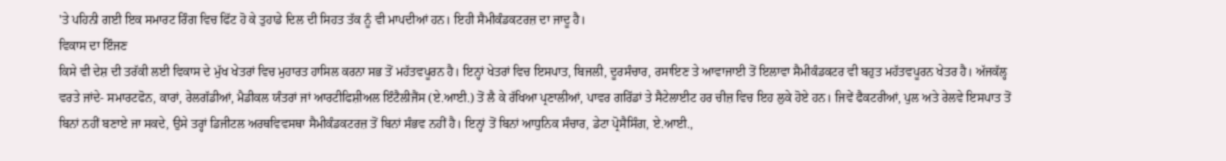'ਤੇ ਪਹਿਨੀ ਗਈ ਇਕ ਸਮਾਰਟ ਰਿੰਗ ਵਿਚ ਫਿੱਟ ਹੋ ਕੇ ਤੁਹਾਡੇ ਦਿਲ ਦੀ ਸਿਹਤ ਤੱਕ ਨੂੰ ਵੀ ਮਾਪਦੀਆਂ ਹਨ। ਇਹੀ ਸੈਮੀਕੰਡਕਟਰਜ਼ ਦਾ ਜਾਦੂ ਹੈ।
ਵਿਕਾਸ ਦਾ ਇੰਜਣ
ਕਿਸੇ ਵੀ ਦੇਸ਼ ਦੀ ਤਰੱਕੀ ਲਈ ਵਿਕਾਸ ਦੇ ਮੁੱਖ ਖੇਤਰਾਂ ਵਿਚ ਮੁਹਾਰਤ ਹਾਸਿਲ ਕਰਨਾ ਸਭ ਤੋਂ ਮਹੱਤਵਪੂਰਨ ਹੈ। ਇਨ੍ਹਾਂ ਖੇਤਰਾਂ ਵਿਚ ਇਸਪਾਤ, ਬਿਜਲੀ, ਦੂਰਸੰਚਾਰ, ਰਸਾਇਣ ਤੇ ਆਵਾਜਾਈ ਤੋਂ ਇਲਾਵਾ ਸੈਮੀਕੰਡਕਟਰ ਵੀ ਬਹੁਤ ਮਹੱਤਵਪੂਰਨ ਖੇਤਰ ਹੈ। ਅੱਜਕੱਲ੍ਹ ਵਰਤੇ ਜਾਂਦੇ- ਸਮਾਰਟਫੋਨ, ਕਾਰਾਂ, ਰੇਲਗੱਡੀਆਂ, ਮੈਡੀਕਲ ਯੰਤਰਾਂ ਜਾਂ ਆਰਟੀਫਿਸ਼ੀਅਲ ਇੰਟੈਲੀਜੈਂਸ (ਏ.ਆਈ.) ਤੋਂ ਲੈ ਕੇ ਰੱਖਿਆ ਪ੍ਰਣਾਲੀਆਂ, ਪਾਵਰ ਗਰਿੱਡਾਂ ਤੇ ਸੈਟੇਲਾਈਟ ਹਰ ਚੀਜ਼ ਵਿਚ ਇਹ ਲੁਕੇ ਹੋਏ ਹਨ। ਜਿਵੇਂ ਫੈਕਟਰੀਆਂ, ਪੁਲ ਅਤੇ ਰੇਲਵੇ ਇਸਪਾਤ ਤੋਂ ਬਿਨਾਂ ਨਹੀਂ ਬਣਾਏ ਜਾ ਸਕਦੇ, ਉਸੇ ਤਰ੍ਹਾਂ ਡਿਜੀਟਲ ਅਰਥਵਿਵਸਥਾ ਸੈਮੀਕੰਡਕਟਰਜ਼ ਤੋਂ ਬਿਨਾਂ ਸੰਭਵ ਨਹੀਂ ਹੈ। ਇਨ੍ਹਾਂ ਤੋਂ ਬਿਨਾਂ ਆਧੁਨਿਕ ਸੰਚਾਰ, ਡੇਟਾ ਪ੍ਰੋਸੈਸਿੰਗ, ਏ.ਆਈ.,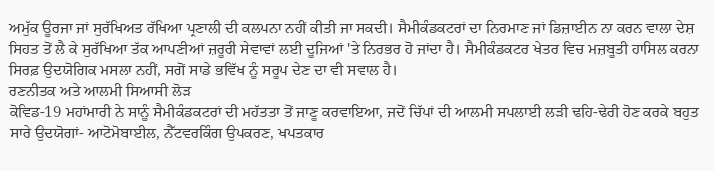ਅਮੁੱਕ ਊਰਜਾ ਜਾਂ ਸੁਰੱਖਿਅਤ ਰੱਖਿਆ ਪ੍ਰਣਾਲੀ ਦੀ ਕਲਪਨਾ ਨਹੀਂ ਕੀਤੀ ਜਾ ਸਕਦੀ। ਸੈਮੀਕੰਡਕਟਰਾਂ ਦਾ ਨਿਰਮਾਣ ਜਾਂ ਡਿਜ਼ਾਈਨ ਨਾ ਕਰਨ ਵਾਲਾ ਦੇਸ਼ ਸਿਹਤ ਤੋਂ ਲੈ ਕੇ ਸੁਰੱਖਿਆ ਤੱਕ ਆਪਣੀਆਂ ਜ਼ਰੂਰੀ ਸੇਵਾਵਾਂ ਲਈ ਦੂਜਿਆਂ 'ਤੇ ਨਿਰਭਰ ਹੋ ਜਾਂਦਾ ਹੈ। ਸੈਮੀਕੰਡਕਟਰ ਖੇਤਰ ਵਿਚ ਮਜ਼ਬੂਤੀ ਹਾਸਿਲ ਕਰਨਾ ਸਿਰਫ਼ ਉਦਯੋਗਿਕ ਮਸਲਾ ਨਹੀਂ, ਸਗੋਂ ਸਾਡੇ ਭਵਿੱਖ ਨੂੰ ਸਰੂਪ ਦੇਣ ਦਾ ਵੀ ਸਵਾਲ ਹੈ।
ਰਣਨੀਤਕ ਅਤੇ ਆਲਮੀ ਸਿਆਸੀ ਲੋੜ
ਕੋਵਿਡ-19 ਮਹਾਂਮਾਰੀ ਨੇ ਸਾਨੂੰ ਸੈਮੀਕੰਡਕਟਰਾਂ ਦੀ ਮਹੱਤਤਾ ਤੋਂ ਜਾਣੂ ਕਰਵਾਇਆ, ਜਦੋਂ ਚਿੱਪਾਂ ਦੀ ਆਲਮੀ ਸਪਲਾਈ ਲੜੀ ਢਹਿ-ਢੇਰੀ ਹੋਣ ਕਰਕੇ ਬਹੁਤ ਸਾਰੇ ਉਦਯੋਗਾਂ- ਆਟੋਮੋਬਾਈਲ, ਨੈੱਟਵਰਕਿੰਗ ਉਪਕਰਣ, ਖਪਤਕਾਰ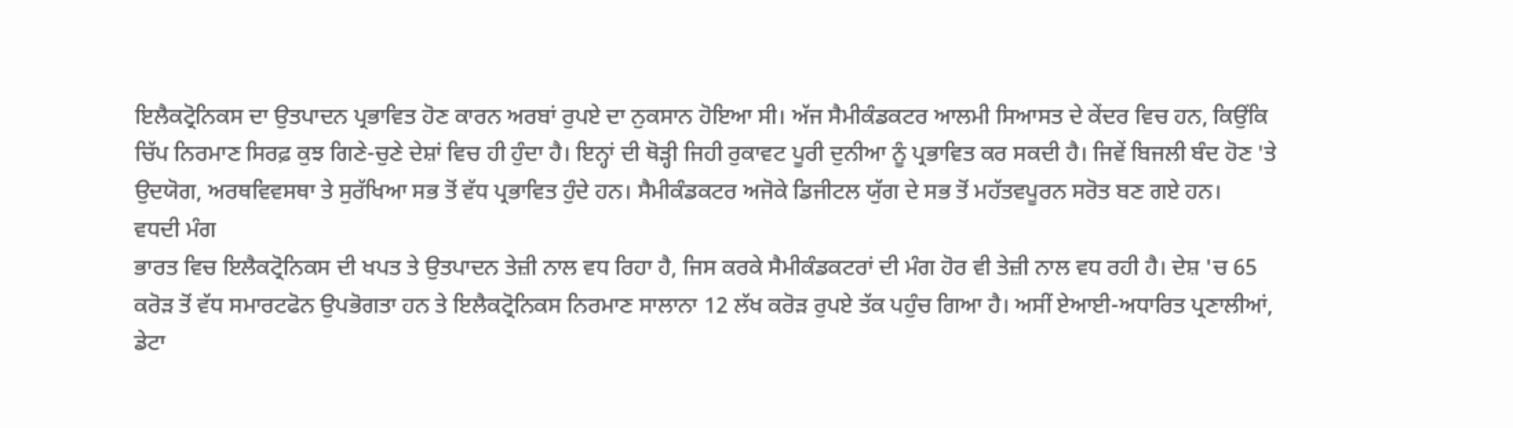ਇਲੈਕਟ੍ਰੋਨਿਕਸ ਦਾ ਉਤਪਾਦਨ ਪ੍ਰਭਾਵਿਤ ਹੋਣ ਕਾਰਨ ਅਰਬਾਂ ਰੁਪਏ ਦਾ ਨੁਕਸਾਨ ਹੋਇਆ ਸੀ। ਅੱਜ ਸੈਮੀਕੰਡਕਟਰ ਆਲਮੀ ਸਿਆਸਤ ਦੇ ਕੇਂਦਰ ਵਿਚ ਹਨ, ਕਿਉਂਕਿ ਚਿੱਪ ਨਿਰਮਾਣ ਸਿਰਫ਼ ਕੁਝ ਗਿਣੇ-ਚੁਣੇ ਦੇਸ਼ਾਂ ਵਿਚ ਹੀ ਹੁੰਦਾ ਹੈ। ਇਨ੍ਹਾਂ ਦੀ ਥੋੜ੍ਹੀ ਜਿਹੀ ਰੁਕਾਵਟ ਪੂਰੀ ਦੁਨੀਆ ਨੂੰ ਪ੍ਰਭਾਵਿਤ ਕਰ ਸਕਦੀ ਹੈ। ਜਿਵੇਂ ਬਿਜਲੀ ਬੰਦ ਹੋਣ 'ਤੇ ਉਦਯੋਗ, ਅਰਥਵਿਵਸਥਾ ਤੇ ਸੁਰੱਖਿਆ ਸਭ ਤੋਂ ਵੱਧ ਪ੍ਰਭਾਵਿਤ ਹੁੰਦੇ ਹਨ। ਸੈਮੀਕੰਡਕਟਰ ਅਜੋਕੇ ਡਿਜੀਟਲ ਯੁੱਗ ਦੇ ਸਭ ਤੋਂ ਮਹੱਤਵਪੂਰਨ ਸਰੋਤ ਬਣ ਗਏ ਹਨ।
ਵਧਦੀ ਮੰਗ
ਭਾਰਤ ਵਿਚ ਇਲੈਕਟ੍ਰੋਨਿਕਸ ਦੀ ਖਪਤ ਤੇ ਉਤਪਾਦਨ ਤੇਜ਼ੀ ਨਾਲ ਵਧ ਰਿਹਾ ਹੈ, ਜਿਸ ਕਰਕੇ ਸੈਮੀਕੰਡਕਟਰਾਂ ਦੀ ਮੰਗ ਹੋਰ ਵੀ ਤੇਜ਼ੀ ਨਾਲ ਵਧ ਰਹੀ ਹੈ। ਦੇਸ਼ 'ਚ 65 ਕਰੋੜ ਤੋਂ ਵੱਧ ਸਮਾਰਟਫੋਨ ਉਪਭੋਗਤਾ ਹਨ ਤੇ ਇਲੈਕਟ੍ਰੋਨਿਕਸ ਨਿਰਮਾਣ ਸਾਲਾਨਾ 12 ਲੱਖ ਕਰੋੜ ਰੁਪਏ ਤੱਕ ਪਹੁੰਚ ਗਿਆ ਹੈ। ਅਸੀਂ ਏਆਈ-ਅਧਾਰਿਤ ਪ੍ਰਣਾਲੀਆਂ, ਡੇਟਾ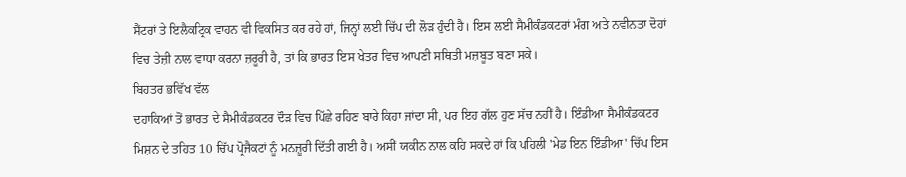ਸੈਂਟਰਾਂ ਤੇ ਇਲੈਕਟ੍ਰਿਕ ਵਾਹਨ ਵੀ ਵਿਕਸਿਤ ਕਰ ਰਹੇ ਹਾਂ, ਜਿਨ੍ਹਾਂ ਲਈ ਚਿੱਪ ਦੀ ਲੋੜ ਹੁੰਦੀ ਹੈ। ਇਸ ਲਈ ਸੈਮੀਕੰਡਕਟਰਾਂ ਮੰਗ ਅਤੇ ਨਵੀਨਤਾ ਦੋਹਾਂ ਵਿਚ ਤੇਜ਼ੀ ਨਾਲ ਵਾਧਾ ਕਰਨਾ ਜ਼ਰੂਰੀ ਹੈ, ਤਾਂ ਕਿ ਭਾਰਤ ਇਸ ਖੇਤਰ ਵਿਚ ਆਪਣੀ ਸਥਿਤੀ ਮਜ਼ਬੂਤ ਬਣਾ ਸਕੇ।
ਬਿਹਤਰ ਭਵਿੱਖ ਵੱਲ
ਦਹਾਕਿਆਂ ਤੋਂ ਭਾਰਤ ਦੇ ਸੈਮੀਕੰਡਕਟਰ ਦੌੜ ਵਿਚ ਪਿੱਛੇ ਰਹਿਣ ਬਾਰੇ ਕਿਹਾ ਜਾਂਦਾ ਸੀ, ਪਰ ਇਹ ਗੱਲ ਹੁਣ ਸੱਚ ਨਹੀਂ ਹੈ। ਇੰਡੀਆ ਸੈਮੀਕੰਡਕਟਰ ਮਿਸ਼ਨ ਦੇ ਤਹਿਤ 10 ਚਿੱਪ ਪ੍ਰੋਜੈਕਟਾਂ ਨੂੰ ਮਨਜ਼ੂਰੀ ਦਿੱਤੀ ਗਈ ਹੈ। ਅਸੀਂ ਯਕੀਨ ਨਾਲ ਕਹਿ ਸਕਦੇ ਹਾਂ ਕਿ ਪਹਿਲੀ 'ਮੇਡ ਇਨ ਇੰਡੀਆ' ਚਿੱਪ ਇਸ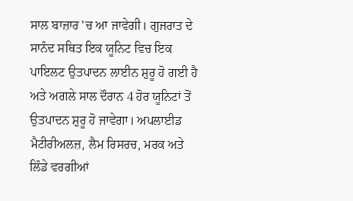ਸਾਲ ਬਾਜ਼ਾਰ 'ਚ ਆ ਜਾਵੇਗੀ। ਗੁਜਰਾਤ ਦੇ ਸਾਨੰਦ ਸਥਿਤ ਇਕ ਯੂਨਿਟ ਵਿਚ ਇਕ ਪਾਇਲਟ ਉਤਪਾਦਨ ਲਾਈਨ ਸ਼ੁਰੂ ਹੋ ਗਈ ਹੈ ਅਤੇ ਅਗਲੇ ਸਾਲ ਦੌਰਾਨ 4 ਹੋਰ ਯੂਨਿਟਾਂ ਤੋਂ ਉਤਪਾਦਨ ਸ਼ੁਰੂ ਹੋ ਜਾਵੇਗਾ। ਅਪਲਾਈਡ ਮੈਟੀਰੀਅਲਜ਼, ਲੈਮ ਰਿਸਰਚ, ਮਰਕ ਅਤੇ ਲਿੰਡੇ ਵਰਗੀਆਂ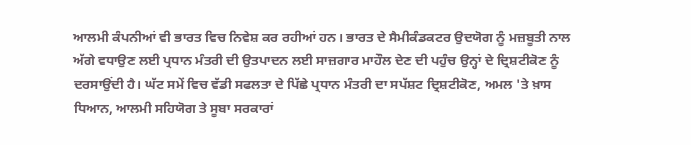ਆਲਮੀ ਕੰਪਨੀਆਂ ਵੀ ਭਾਰਤ ਵਿਚ ਨਿਵੇਸ਼ ਕਰ ਰਹੀਆਂ ਹਨ। ਭਾਰਤ ਦੇ ਸੈਮੀਕੰਡਕਟਰ ਉਦਯੋਗ ਨੂੰ ਮਜ਼ਬੂਤੀ ਨਾਲ ਅੱਗੇ ਵਧਾਉਣ ਲਈ ਪ੍ਰਧਾਨ ਮੰਤਰੀ ਦੀ ਉਤਪਾਦਨ ਲਈ ਸਾਜ਼ਗਾਰ ਮਾਹੌਲ ਦੇਣ ਦੀ ਪਹੁੰਚ ਉਨ੍ਹਾਂ ਦੇ ਦ੍ਰਿਸ਼ਟੀਕੋਣ ਨੂੰ ਦਰਸਾਉਂਦੀ ਹੈ। ਘੱਟ ਸਮੇਂ ਵਿਚ ਵੱਡੀ ਸਫਲਤਾ ਦੇ ਪਿੱਛੇ ਪ੍ਰਧਾਨ ਮੰਤਰੀ ਦਾ ਸਪੱਸ਼ਟ ਦ੍ਰਿਸ਼ਟੀਕੋਣ, ਅਮਲ 'ਤੇ ਖ਼ਾਸ ਧਿਆਨ, ਆਲਮੀ ਸਹਿਯੋਗ ਤੇ ਸੂਬਾ ਸਰਕਾਰਾਂ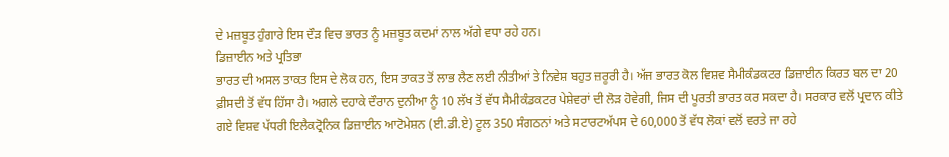ਦੇ ਮਜ਼ਬੂਤ ਹੁੰਗਾਰੇ ਇਸ ਦੌੜ ਵਿਚ ਭਾਰਤ ਨੂੰ ਮਜ਼ਬੂਤ ਕਦਮਾਂ ਨਾਲ ਅੱਗੇ ਵਧਾ ਰਹੇ ਹਨ।
ਡਿਜ਼ਾਈਨ ਅਤੇ ਪ੍ਰਤਿਭਾ
ਭਾਰਤ ਦੀ ਅਸਲ ਤਾਕਤ ਇਸ ਦੇ ਲੋਕ ਹਨ, ਇਸ ਤਾਕਤ ਤੋਂ ਲਾਭ ਲੈਣ ਲਈ ਨੀਤੀਆਂ ਤੇ ਨਿਵੇਸ਼ ਬਹੁਤ ਜ਼ਰੂਰੀ ਹੈ। ਅੱਜ ਭਾਰਤ ਕੋਲ ਵਿਸ਼ਵ ਸੈਮੀਕੰਡਕਟਰ ਡਿਜ਼ਾਈਨ ਕਿਰਤ ਬਲ ਦਾ 20 ਫ਼ੀਸਦੀ ਤੋਂ ਵੱਧ ਹਿੱਸਾ ਹੈ। ਅਗਲੇ ਦਹਾਕੇ ਦੌਰਾਨ ਦੁਨੀਆ ਨੂੰ 10 ਲੱਖ ਤੋਂ ਵੱਧ ਸੈਮੀਕੰਡਕਟਰ ਪੇਸ਼ੇਵਰਾਂ ਦੀ ਲੋੜ ਹੋਵੇਗੀ, ਜਿਸ ਦੀ ਪੂਰਤੀ ਭਾਰਤ ਕਰ ਸਕਦਾ ਹੈ। ਸਰਕਾਰ ਵਲੋਂ ਪ੍ਰਦਾਨ ਕੀਤੇ ਗਏ ਵਿਸ਼ਵ ਪੱਧਰੀ ਇਲੈਕਟ੍ਰੋਨਿਕ ਡਿਜ਼ਾਈਨ ਆਟੋਮੇਸ਼ਨ (ਈ.ਡੀ.ਏ) ਟੂਲ 350 ਸੰਗਠਨਾਂ ਅਤੇ ਸਟਾਰਟਅੱਪਸ ਦੇ 60,000 ਤੋਂ ਵੱਧ ਲੋਕਾਂ ਵਲੋਂ ਵਰਤੇ ਜਾ ਰਹੇ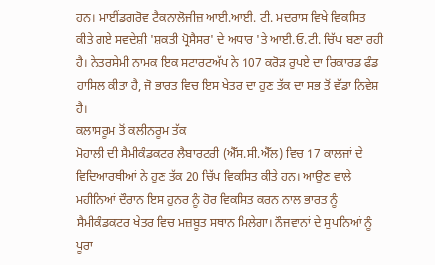ਹਨ। ਮਾਈਂਡਗਰੋਵ ਟੈਕਨਾਲੋਜੀਜ਼ ਆਈ.ਆਈ. ਟੀ. ਮਦਰਾਸ ਵਿਖੇ ਵਿਕਸਿਤ ਕੀਤੇ ਗਏ ਸਵਦੇਸ਼ੀ 'ਸ਼ਕਤੀ ਪ੍ਰੋਸੈਸਰ' ਦੇ ਅਧਾਰ 'ਤੇ ਆਈ.ਓ.ਟੀ. ਚਿੱਪ ਬਣਾ ਰਹੀ ਹੈ। ਨੇਤਰਸੇਮੀ ਨਾਮਕ ਇਕ ਸਟਾਰਟਅੱਪ ਨੇ 107 ਕਰੋੜ ਰੁਪਏ ਦਾ ਰਿਕਾਰਡ ਫੰਡ ਹਾਸਿਲ ਕੀਤਾ ਹੈ, ਜੋ ਭਾਰਤ ਵਿਚ ਇਸ ਖੇਤਰ ਦਾ ਹੁਣ ਤੱਕ ਦਾ ਸਭ ਤੋਂ ਵੱਡਾ ਨਿਵੇਸ਼ ਹੈ।
ਕਲਾਸਰੂਮ ਤੋਂ ਕਲੀਨਰੂਮ ਤੱਕ
ਮੋਹਾਲੀ ਦੀ ਸੈਮੀਕੰਡਕਟਰ ਲੈਬਾਰਟਰੀ (ਐੱਸ.ਸੀ.ਐੱਲ) ਵਿਚ 17 ਕਾਲਜਾਂ ਦੇ ਵਿਦਿਆਰਥੀਆਂ ਨੇ ਹੁਣ ਤੱਕ 20 ਚਿੱਪ ਵਿਕਸਿਤ ਕੀਤੇ ਹਨ। ਆਉਣ ਵਾਲੇ ਮਹੀਨਿਆਂ ਦੌਰਾਨ ਇਸ ਹੁਨਰ ਨੂੰ ਹੋਰ ਵਿਕਸਿਤ ਕਰਨ ਨਾਲ ਭਾਰਤ ਨੂੰ ਸੈਮੀਕੰਡਕਟਰ ਖੇਤਰ ਵਿਚ ਮਜ਼ਬੂਤ ਸਥਾਨ ਮਿਲੇਗਾ। ਨੌਜਵਾਨਾਂ ਦੇ ਸੁਪਨਿਆਂ ਨੂੰ ਪੂਰਾ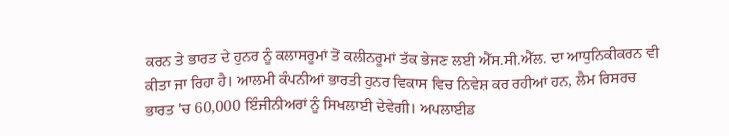ਕਰਨ ਤੇ ਭਾਰਤ ਦੇ ਹੁਨਰ ਨੂੰ ਕਲਾਸਰੂਮਾਂ ਤੋਂ ਕਲੀਨਰੂਮਾਂ ਤੱਕ ਭੇਜਣ ਲਈ ਐੱਸ.ਸੀ.ਐੱਲ. ਦਾ ਆਧੁਨਿਕੀਕਰਨ ਵੀ ਕੀਤਾ ਜਾ ਰਿਹਾ ਹੈ। ਆਲਮੀ ਕੰਪਨੀਆਂ ਭਾਰਤੀ ਹੁਨਰ ਵਿਕਾਸ ਵਿਚ ਨਿਵੇਸ਼ ਕਰ ਰਹੀਆਂ ਹਨ, ਲੈਮ ਰਿਸਰਚ ਭਾਰਤ 'ਚ 60,000 ਇੰਜੀਨੀਅਰਾਂ ਨੂੰ ਸਿਖਲਾਈ ਦੇਵੇਗੀ। ਅਪਲਾਈਡ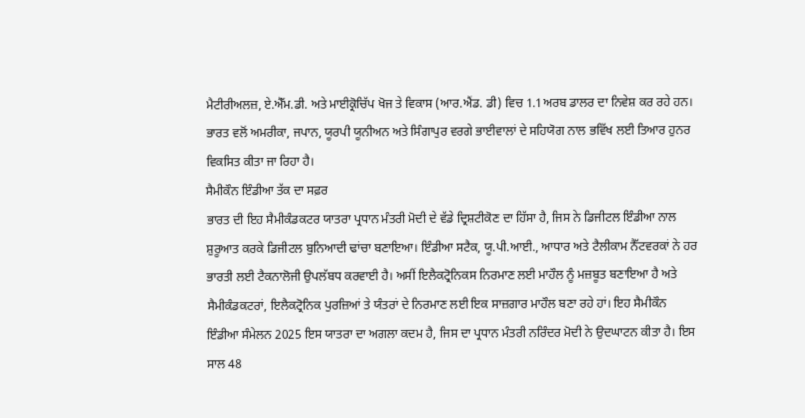ਮੈਟੀਰੀਅਲਜ਼, ਏ.ਐੱਮ.ਡੀ. ਅਤੇ ਮਾਈਕ੍ਰੋਚਿੱਪ ਖੋਜ ਤੇ ਵਿਕਾਸ (ਆਰ.ਐਂਡ. ਡੀ) ਵਿਚ 1.1ਅਰਬ ਡਾਲਰ ਦਾ ਨਿਵੇਸ਼ ਕਰ ਰਹੇ ਹਨ। ਭਾਰਤ ਵਲੋਂ ਅਮਰੀਕਾ, ਜਪਾਨ, ਯੂਰਪੀ ਯੂਨੀਅਨ ਅਤੇ ਸਿੰਗਾਪੁਰ ਵਰਗੇ ਭਾਈਵਾਲਾਂ ਦੇ ਸਹਿਯੋਗ ਨਾਲ ਭਵਿੱਖ ਲਈ ਤਿਆਰ ਹੁਨਰ ਵਿਕਸਿਤ ਕੀਤਾ ਜਾ ਰਿਹਾ ਹੈ।
ਸੈਮੀਕੌਨ ਇੰਡੀਆ ਤੱਕ ਦਾ ਸਫ਼ਰ
ਭਾਰਤ ਦੀ ਇਹ ਸੈਮੀਕੰਡਕਟਰ ਯਾਤਰਾ ਪ੍ਰਧਾਨ ਮੰਤਰੀ ਮੋਦੀ ਦੇ ਵੱਡੇ ਦ੍ਰਿਸ਼ਟੀਕੋਣ ਦਾ ਹਿੱਸਾ ਹੈ, ਜਿਸ ਨੇ ਡਿਜੀਟਲ ਇੰਡੀਆ ਨਾਲ ਸ਼ੁਰੂਆਤ ਕਰਕੇ ਡਿਜੀਟਲ ਬੁਨਿਆਦੀ ਢਾਂਚਾ ਬਣਾਇਆ। ਇੰਡੀਆ ਸਟੈਕ, ਯੂ.ਪੀ.ਆਈ., ਆਧਾਰ ਅਤੇ ਟੈਲੀਕਾਮ ਨੈੱਟਵਰਕਾਂ ਨੇ ਹਰ ਭਾਰਤੀ ਲਈ ਟੈਕਨਾਲੋਜੀ ਉਪਲੱਬਧ ਕਰਵਾਈ ਹੈ। ਅਸੀਂ ਇਲੈਕਟ੍ਰੋਨਿਕਸ ਨਿਰਮਾਣ ਲਈ ਮਾਹੌਲ ਨੂੰ ਮਜ਼ਬੂਤ ਬਣਾਇਆ ਹੈ ਅਤੇ ਸੈਮੀਕੰਡਕਟਰਾਂ, ਇਲੈਕਟ੍ਰੋਨਿਕ ਪੁਰਜ਼ਿਆਂ ਤੇ ਯੰਤਰਾਂ ਦੇ ਨਿਰਮਾਣ ਲਈ ਇਕ ਸਾਜ਼ਗਾਰ ਮਾਹੌਲ ਬਣਾ ਰਹੇ ਹਾਂ। ਇਹ ਸੈਮੀਕੌਨ ਇੰਡੀਆ ਸੰਮੇਲਨ 2025 ਇਸ ਯਾਤਰਾ ਦਾ ਅਗਲਾ ਕਦਮ ਹੈ, ਜਿਸ ਦਾ ਪ੍ਰਧਾਨ ਮੰਤਰੀ ਨਰਿੰਦਰ ਮੋਦੀ ਨੇ ਉਦਘਾਟਨ ਕੀਤਾ ਹੈ। ਇਸ ਸਾਲ 48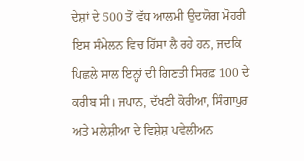ਦੇਸ਼ਾਂ ਦੇ 500 ਤੋਂ ਵੱਧ ਆਲਮੀ ਉਦਯੋਗ ਮੋਹਰੀ ਇਸ ਸੰਮੇਲਨ ਵਿਚ ਹਿੱਸਾ ਲੈ ਰਹੇ ਹਨ, ਜਦਕਿ ਪਿਛਲੇ ਸਾਲ ਇਨ੍ਹਾਂ ਦੀ ਗਿਣਤੀ ਸਿਰਫ਼ 100 ਦੇ ਕਰੀਬ ਸੀ। ਜਪਾਨ, ਦੱਖਣੀ ਕੋਰੀਆ, ਸਿੰਗਾਪੁਰ ਅਤੇ ਮਲੇਸ਼ੀਆ ਦੇ ਵਿਸ਼ੇਸ਼ ਪਵੇਲੀਅਨ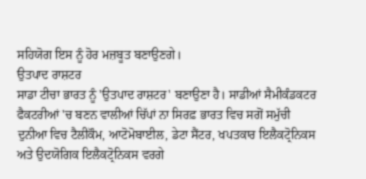ਸਹਿਯੋਗ ਇਸ ਨੂੰ ਹੋਰ ਮਜ਼ਬੂਤ ਬਣਾਉਣਗੇ।
ਉਤਪਾਦ ਰਾਸ਼ਟਰ
ਸਾਡਾ ਟੀਚਾ ਭਾਰਤ ਨੂੰ 'ਉਤਪਾਦ ਰਾਸ਼ਟਰ' ਬਣਾਉਣਾ ਹੈ। ਸਾਡੀਆਂ ਸੈਮੀਕੰਡਕਟਰ ਫੈਕਟਰੀਆਂ 'ਚ ਬਣਨ ਵਾਲੀਆਂ ਚਿੱਪਾਂ ਨਾ ਸਿਰਫ਼ ਭਾਰਤ ਵਿਚ ਸਗੋਂ ਸਮੁੱਚੀ ਦੁਨੀਆ ਵਿਚ ਟੈਲੀਕੌਮ, ਆਟੋਮੋਬਾਈਲ, ਡੇਟਾ ਸੈਂਟਰ, ਖਪਤਕਾਰ ਇਲੈਕਟ੍ਰੋਨਿਕਸ ਅਤੇ ਉਦਯੋਗਿਕ ਇਲੈਕਟ੍ਰੋਨਿਕਸ ਵਰਗੇ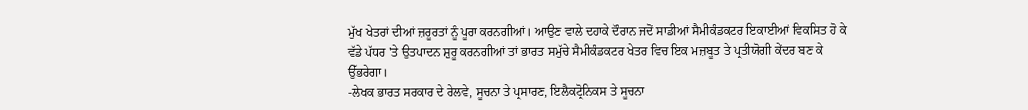ਮੁੱਖ ਖੇਤਰਾਂ ਦੀਆਂ ਜ਼ਰੂਰਤਾਂ ਨੂੰ ਪੂਰਾ ਕਰਨਗੀਆਂ। ਆਉਣ ਵਾਲੇ ਦਹਾਕੇ ਦੌਰਾਨ ਜਦੋਂ ਸਾਡੀਆਂ ਸੈਮੀਕੰਡਕਟਰ ਇਕਾਈਆਂ ਵਿਕਸਿਤ ਹੋ ਕੇ ਵੱਡੇ ਪੱਧਰ 'ਤੇ ਉਤਪਾਦਨ ਸ਼ੁਰੂ ਕਰਨਗੀਆਂ ਤਾਂ ਭਾਰਤ ਸਮੁੱਚੇ ਸੈਮੀਕੰਡਕਟਰ ਖੇਤਰ ਵਿਚ ਇਕ ਮਜ਼ਬੂਤ ਤੇ ਪ੍ਰਤੀਯੋਗੀ ਕੇਂਦਰ ਬਣ ਕੇ ਉੱਭਰੇਗਾ।
-ਲੇਖਕ ਭਾਰਤ ਸਰਕਾਰ ਦੇ ਰੇਲਵੇ, ਸੂਚਨਾ ਤੇ ਪ੍ਰਸਾਰਣ, ਇਲੈਕਟ੍ਰੋਨਿਕਸ ਤੇ ਸੂਚਨਾ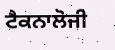ਟੈਕਨਾਲੋਜੀ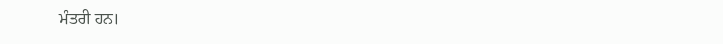ਮੰਤਰੀ ਹਨ।